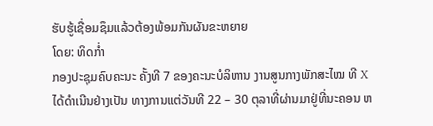ຮັບຮູ້ເຊື່ອມຊຶມແລ້ວຕ້ອງພ້ອມກັນຜັນຂະຫຍາຍ
ໂດຍ: ທິດກ່ຳ
ກອງປະຊຸມຄົບຄະນະ ຄັ້ງທີ 7 ຂອງຄະນະບໍລິຫານ ງານສູນກາງພັກສະໄໝ ທີ X ໄດ້ດຳເນີນຢ່າງເປັນ ທາງການແຕ່ວັນທີ 22 – 30 ຕຸລາທີ່ຜ່ານມາຢູ່ທີ່ນະຄອນ ຫ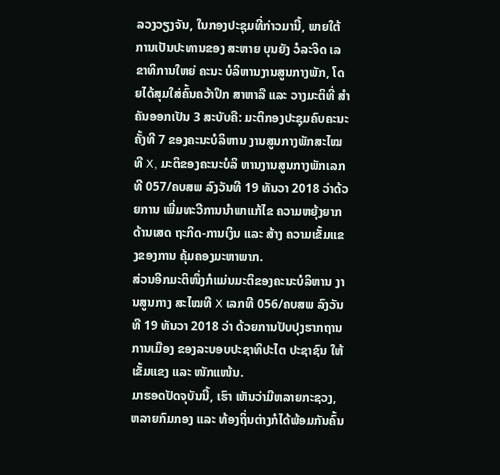ລວງວຽງຈັນ, ໃນກອງປະຊຸມທີ່ກ່າວມານີ້, ພາຍໃຕ້ການເປັນປະທານຂອງ ສະຫາຍ ບຸນຍັງ ວໍລະຈິດ ເລຂາທິການໃຫຍ່ ຄະນະ ບໍລິຫານງານສູນກາງພັກ, ໂດຍໄດ້ສຸມໃສ່ຄົ້ນຄວ້າປຶກ ສາຫາລື ແລະ ວາງມະຕິທີ່ ສຳຄັນອອກເປັນ 3 ສະບັບຄື: ມະຕິກອງປະຊຸມຄົບຄະນະ ຄັ້ງທີ 7 ຂອງຄະນະບໍລິຫານ ງານສູນກາງພັກສະໄໝທີ X, ມະຕິຂອງຄະນະບໍລິ ຫານງານສູນກາງພັກເລກທີ 057/ຄບສພ ລົງວັນທີ 19 ທັນວາ 2018 ວ່າດ້ວຍການ ເພີ່ມທະວີການນຳພາແກ້ໄຂ ຄວາມຫຍຸ້ງຍາກດ້ານເສດ ຖະກິດ-ການເງິນ ແລະ ສ້າງ ຄວາມເຂັ້ມແຂງຂອງການ ຄຸ້ມຄອງມະຫາພາກ.
ສ່ວນອີກມະຕິໜຶ່ງກໍແມ່ນມະຕິຂອງຄະນະບໍລິຫານ ງານສູນກາງ ສະໄໝທີ X ເລກທີ 056/ຄບສພ ລົງວັນທີ 19 ທັນວາ 2018 ວ່າ ດ້ວຍການປັບປຸງຮາກຖານ ການເມືອງ ຂອງລະບອບປະຊາທິປະໄຕ ປະຊາຊົນ ໃຫ້ເຂັ້ມແຂງ ແລະ ໜັກແໜ້ນ.
ມາຮອດປັດຈຸບັນນີ້, ເຮົາ ເຫັນວ່າມີຫລາຍກະຊວງ, ຫລາຍກົມກອງ ແລະ ທ້ອງຖິ່ນຕ່າງກໍໄດ້ພ້ອມກັນຄົ້ນ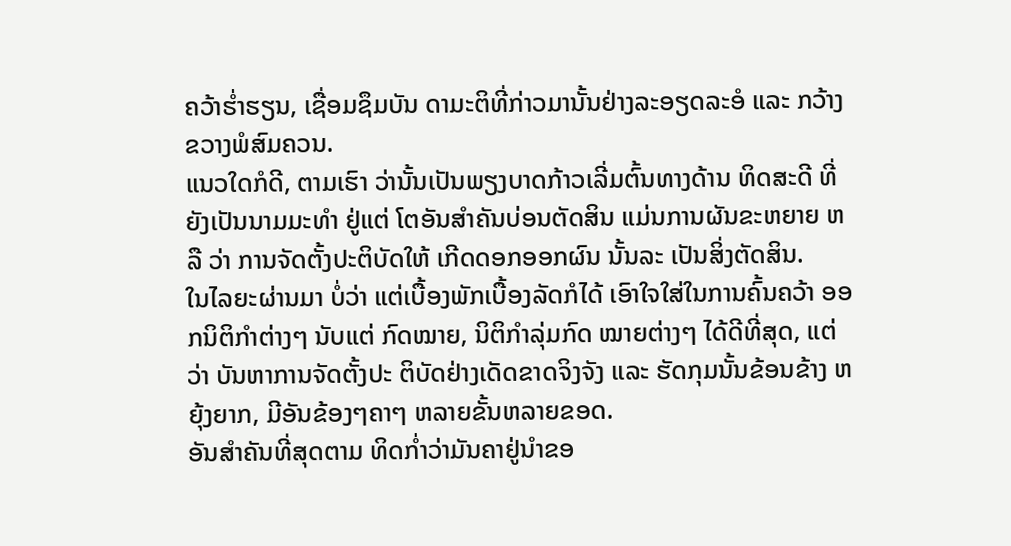ຄວ້າຮ່ຳຮຽນ, ເຊື່ອມຊຶມບັນ ດາມະຕິທີ່ກ່າວມານັ້ນຢ່າງລະອຽດລະອໍ ແລະ ກວ້າງຂວາງພໍສົມຄວນ.
ແນວໃດກໍດີ, ຕາມເຮົາ ວ່ານັ້ນເປັນພຽງບາດກ້າວເລີ່ມຕົ້ນທາງດ້ານ ທິດສະດີ ທີ່ຍັງເປັນນາມມະທຳ ຢູ່ແຕ່ ໂຕອັນສຳຄັນບ່ອນຕັດສິນ ແມ່ນການຜັນຂະຫຍາຍ ຫລື ວ່າ ການຈັດຕັ້ງປະຕິບັດໃຫ້ ເກີດດອກອອກຜົນ ນັ້ນລະ ເປັນສິ່ງຕັດສິນ.
ໃນໄລຍະຜ່ານມາ ບໍ່ວ່າ ແຕ່ເບື້ອງພັກເບື້ອງລັດກໍໄດ້ ເອົາໃຈໃສ່ໃນການຄົ້ນຄວ້າ ອອກນິຕິກຳຕ່າງໆ ນັບແຕ່ ກົດໝາຍ, ນິຕິກຳລຸ່ມກົດ ໝາຍຕ່າງໆ ໄດ້ດີທີ່ສຸດ, ແຕ່ ວ່າ ບັນຫາການຈັດຕັ້ງປະ ຕິບັດຢ່າງເດັດຂາດຈິງຈັງ ແລະ ຮັດກຸມນັ້ນຂ້ອນຂ້າງ ຫຍຸ້ງຍາກ, ມີອັນຂ້ອງໆຄາໆ ຫລາຍຂັ້ນຫລາຍຂອດ.
ອັນສຳຄັນທີ່ສຸດຕາມ ທິດກ່ຳວ່າມັນຄາຢູ່ນຳຂອ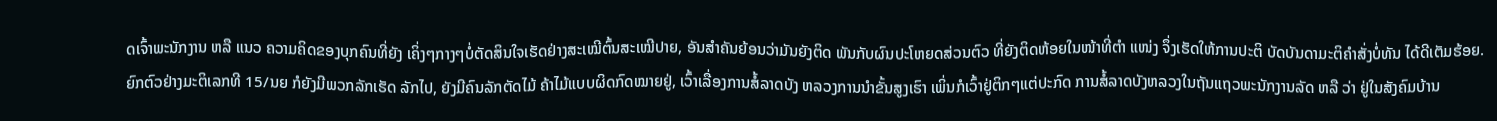ດເຈົ້າພະນັກງານ ຫລື ແນວ ຄວາມຄິດຂອງບຸກຄົນທີ່ຍັງ ເຄິ່ງໆກາງໆບໍ່ຕັດສິນໃຈເຮັດຢ່າງສະເໝີຕົ້ນສະເໝີປາຍ, ອັນສຳຄັນຍ້ອນວ່າມັນຍັງຕິດ ພັນກັບຜົນປະໂຫຍດສ່ວນຕົວ ທີ່ຍັງຕິດຫ້ອຍໃນໜ້າທີ່ຕຳ ແໜ່ງ ຈຶ່ງເຮັດໃຫ້ການປະຕິ ບັດບັນດາມະຕິຄຳສັ່ງບໍ່ທັນ ໄດ້ດີເຕັມຮ້ອຍ.
ຍົກຕົວຢ່າງມະຕິເລກທີ 15/ນຍ ກໍຍັງມີພວກລັກເຮັດ ລັກໄປ, ຍັງມີຄົນລັກຕັດໄມ້ ຄ້າໄມ້ແບບຜິດກົດໝາຍຢູ່, ເວົ້າເລື່ອງການສໍ້ລາດບັງ ຫລວງການນຳຂັ້ນສູງເຮົາ ເພິ່ນກໍເວົ້າຢູ່ຕິກໆແຕ່ປະກົດ ການສໍ້ລາດບັງຫລວງໃນຖັນແຖວພະນັກງານລັດ ຫລື ວ່າ ຢູ່ໃນສັງຄົມບ້ານ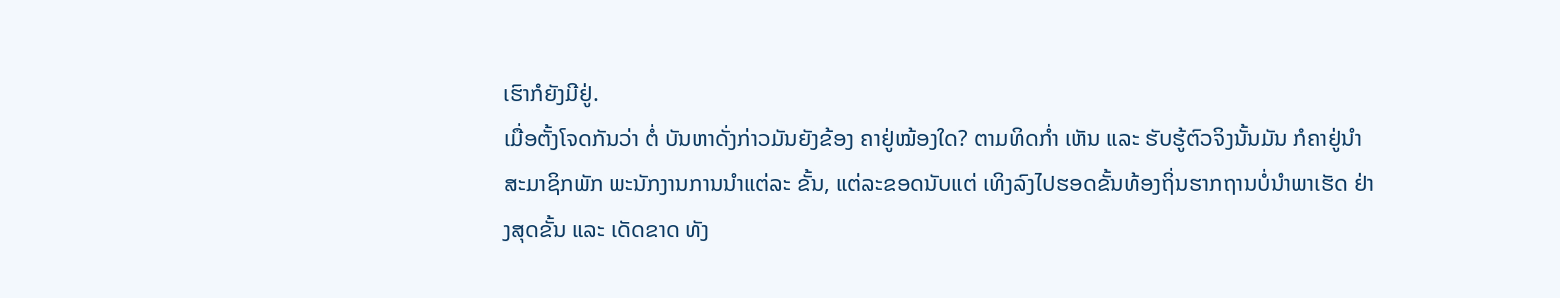ເຮົາກໍຍັງມີຢູ່.
ເມື່ອຕັ້ງໂຈດກັນວ່າ ຕໍ່ ບັນຫາດັ່ງກ່າວມັນຍັງຂ້ອງ ຄາຢູ່ໝ້ອງໃດ? ຕາມທິດກ່ຳ ເຫັນ ແລະ ຮັບຮູ້ຕົວຈິງນັ້ນມັນ ກໍຄາຢູ່ນຳສະມາຊິກພັກ ພະນັກງານການນຳແຕ່ລະ ຂັ້ນ, ແຕ່ລະຂອດນັບແຕ່ ເທິງລົງໄປຮອດຂັ້ນທ້ອງຖິ່ນຮາກຖານບໍ່ນຳພາເຮັດ ຢ່າງສຸດຂັ້ນ ແລະ ເດັດຂາດ ທັງ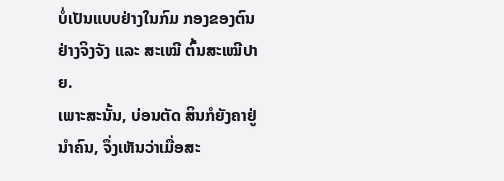ບໍ່ເປັນແບບຢ່າງໃນກົມ ກອງຂອງຕົນຢ່າງຈິງຈັງ ແລະ ສະເໝີ ຕົ້ນສະເໝີປາຍ.
ເພາະສະນັ້ນ, ບ່ອນຕັດ ສິນກໍຍັງຄາຢູ່ນຳຄົນ, ຈຶ່ງເຫັນວ່າເມື່ອສະ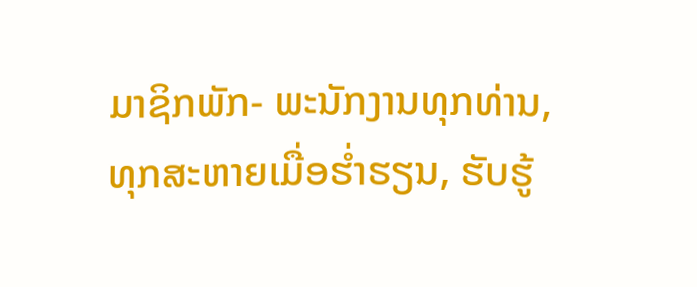ມາຊິກພັກ- ພະນັກງານທຸກທ່ານ, ທຸກສະຫາຍເມື່ອຮ່ຳຮຽນ, ຮັບຮູ້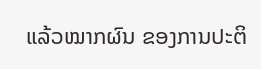ແລ້ວໝາກຜົນ ຂອງການປະຕິ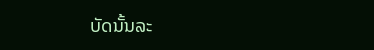ບັດນັ້ນລະ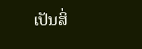ເປັນສິ່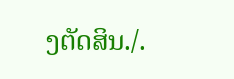ງຕັດສິນ./.